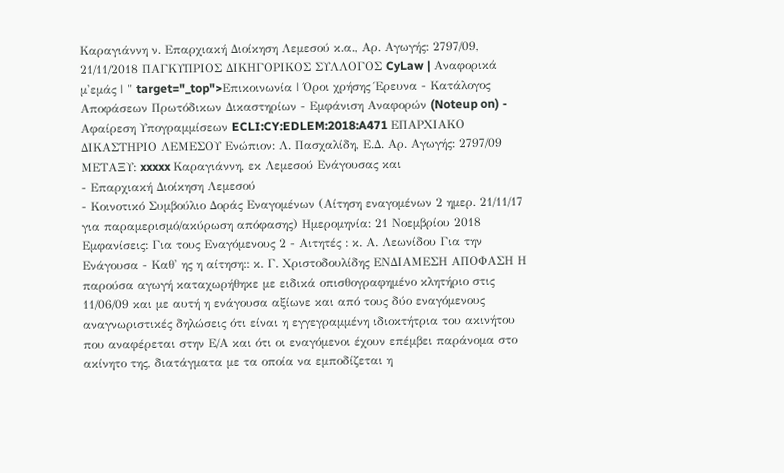Καραγιάννη ν. Επαρχιακή Διοίκηση Λεμεσού κ.α., Αρ. Αγωγής: 2797/09, 21/11/2018 ΠΑΓΚΥΠΡΙΟΣ ΔΙΚΗΓΟΡΙΚΟΣ ΣΥΛΛΟΓΟΣ CyLaw | Αναφορικά μ'εμάς | " target="_top">Επικοινωνία | Όροι χρήσης Έρευνα - Κατάλογος Αποφάσεων Πρωτόδικων Δικαστηρίων - Εμφάνιση Αναφορών (Noteup on) - Αφαίρεση Υπογραμμίσεων ECLI:CY:EDLEM:2018:A471 ΕΠΑΡΧΙΑΚΟ ΔΙΚΑΣΤΗΡΙΟ ΛΕΜΕΣΟΥ Ενώπιον: Λ. Πασχαλίδη, Ε.Δ. Αρ. Αγωγής: 2797/09 ΜΕΤΑΞΥ: xxxxx Καραγιάννη, εκ Λεμεσού Ενάγουσας και
- Επαρχιακή Διοίκηση Λεμεσού
- Κοινοτικό Συμβούλιο Δοράς Εναγομένων (Αίτηση εναγομένων 2 ημερ. 21/11/17 για παραμερισμό/ακύρωση απόφασης) Ημερομηνία: 21 Νοεμβρίου 2018 Εμφανίσεις: Για τους Εναγόμενους 2 - Αιτητές : κ. Α. Λεωνίδου Για την Ενάγουσα - Καθ' ης η αίτηση:: κ. Γ. Χριστοδουλίδης ΕΝΔΙΑΜΕΣΗ ΑΠΟΦΑΣΗ Η παρούσα αγωγή καταχωρήθηκε με ειδικά οπισθογραφημένο κλητήριο στις 11/06/09 και με αυτή η ενάγουσα αξίωνε και από τους δύο εναγόμενους αναγνωριστικές δηλώσεις ότι είναι η εγγεγραμμένη ιδιοκτήτρια του ακινήτου που αναφέρεται στην Ε/Α και ότι οι εναγόμενοι έχουν επέμβει παράνομα στο ακίνητο της, διατάγματα με τα οποία να εμποδίζεται η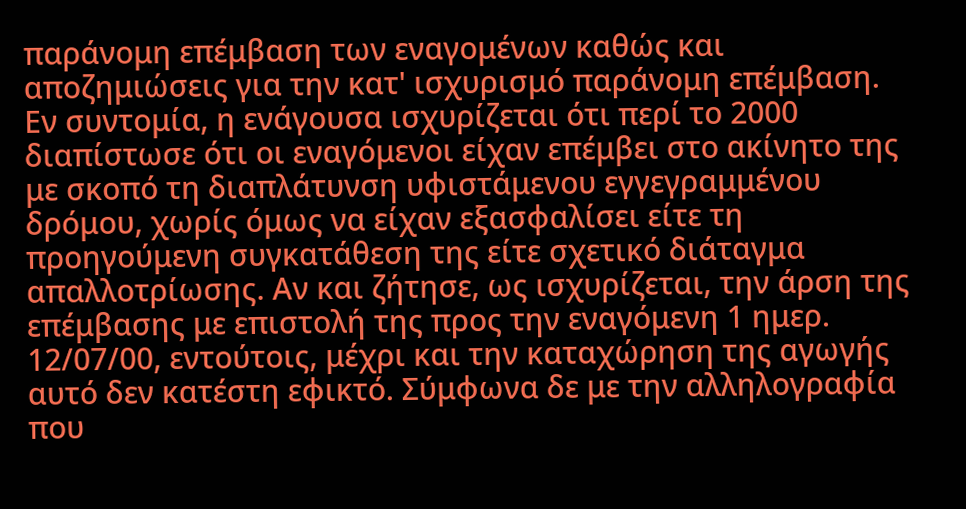παράνομη επέμβαση των εναγομένων καθώς και αποζημιώσεις για την κατ' ισχυρισμό παράνομη επέμβαση. Εν συντομία, η ενάγουσα ισχυρίζεται ότι περί το 2000 διαπίστωσε ότι οι εναγόμενοι είχαν επέμβει στο ακίνητο της με σκοπό τη διαπλάτυνση υφιστάμενου εγγεγραμμένου δρόμου, χωρίς όμως να είχαν εξασφαλίσει είτε τη προηγούμενη συγκατάθεση της είτε σχετικό διάταγμα απαλλοτρίωσης. Αν και ζήτησε, ως ισχυρίζεται, την άρση της επέμβασης με επιστολή της προς την εναγόμενη 1 ημερ. 12/07/00, εντούτοις, μέχρι και την καταχώρηση της αγωγής αυτό δεν κατέστη εφικτό. Σύμφωνα δε με την αλληλογραφία που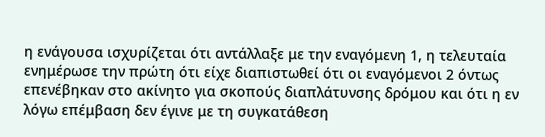η ενάγουσα ισχυρίζεται ότι αντάλλαξε με την εναγόμενη 1, η τελευταία ενημέρωσε την πρώτη ότι είχε διαπιστωθεί ότι οι εναγόμενοι 2 όντως επενέβηκαν στο ακίνητο για σκοπούς διαπλάτυνσης δρόμου και ότι η εν λόγω επέμβαση δεν έγινε με τη συγκατάθεση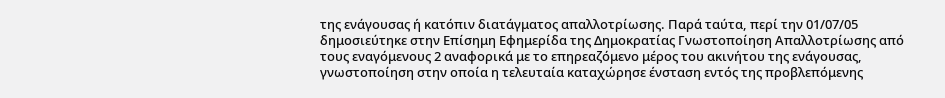της ενάγουσας ή κατόπιν διατάγματος απαλλοτρίωσης. Παρά ταύτα, περί την 01/07/05 δημοσιεύτηκε στην Επίσημη Εφημερίδα της Δημοκρατίας Γνωστοποίηση Απαλλοτρίωσης από τους εναγόμενους 2 αναφορικά με το επηρεαζόμενο μέρος του ακινήτου της ενάγουσας, γνωστοποίηση στην οποία η τελευταία καταχώρησε ένσταση εντός της προβλεπόμενης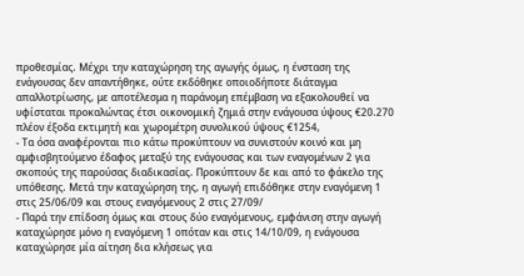προθεσμίας. Μέχρι την καταχώρηση της αγωγής όμως, η ένσταση της ενάγουσας δεν απαντήθηκε, ούτε εκδόθηκε οποιοδήποτε διάταγμα απαλλοτρίωσης, με αποτέλεσμα η παράνομη επέμβαση να εξακολουθεί να υφίσταται προκαλώντας έτσι οικονομική ζημιά στην ενάγουσα ύψους €20.270 πλέον έξοδα εκτιμητή και χωρομέτρη συνολικού ύψους €1254,
- Τα όσα αναφέρονται πιο κάτω προκύπτουν να συνιστούν κοινό και μη αμφισβητούμενο έδαφος μεταξύ της ενάγουσας και των εναγομένων 2 για σκοπούς της παρούσας διαδικασίας. Προκύπτουν δε και από το φάκελο της υπόθεσης. Μετά την καταχώρηση της, η αγωγή επιδόθηκε στην εναγόμενη 1 στις 25/06/09 και στους εναγόμενους 2 στις 27/09/
- Παρά την επίδοση όμως και στους δύο εναγόμενους, εμφάνιση στην αγωγή καταχώρησε μόνο η εναγόμενη 1 οπόταν και στις 14/10/09, η ενάγουσα καταχώρησε μία αίτηση δια κλήσεως για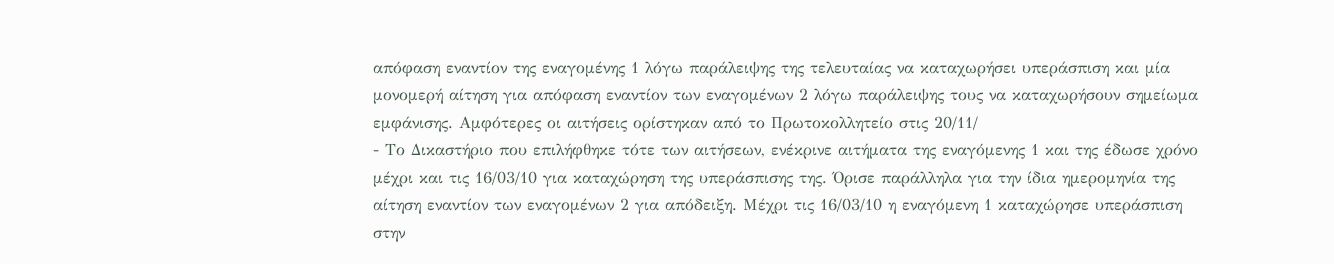απόφαση εναντίον της εναγομένης 1 λόγω παράλειψης της τελευταίας να καταχωρήσει υπεράσπιση και μία μονομερή αίτηση για απόφαση εναντίον των εναγομένων 2 λόγω παράλειψης τους να καταχωρήσουν σημείωμα εμφάνισης. Αμφότερες οι αιτήσεις ορίστηκαν από το Πρωτοκολλητείο στις 20/11/
- Το Δικαστήριο που επιλήφθηκε τότε των αιτήσεων, ενέκρινε αιτήματα της εναγόμενης 1 και της έδωσε χρόνο μέχρι και τις 16/03/10 για καταχώρηση της υπεράσπισης της. Όρισε παράλληλα για την ίδια ημερομηνία της αίτηση εναντίον των εναγομένων 2 για απόδειξη. Μέχρι τις 16/03/10 η εναγόμενη 1 καταχώρησε υπεράσπιση στην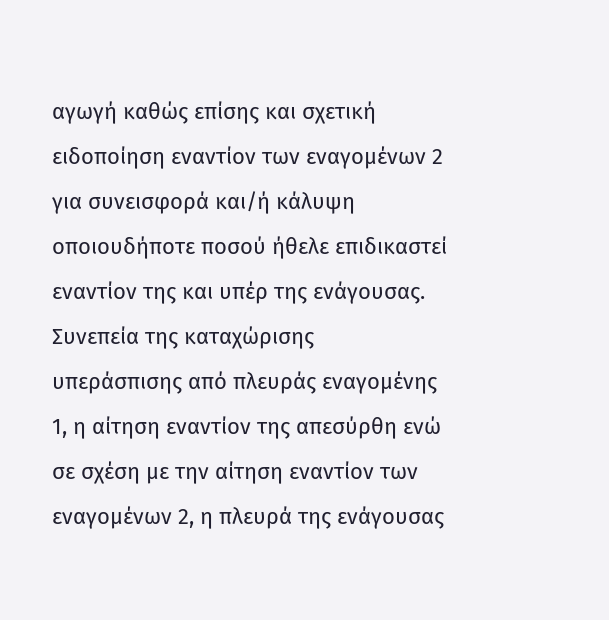αγωγή καθώς επίσης και σχετική ειδοποίηση εναντίον των εναγομένων 2 για συνεισφορά και/ή κάλυψη οποιουδήποτε ποσού ήθελε επιδικαστεί εναντίον της και υπέρ της ενάγουσας. Συνεπεία της καταχώρισης υπεράσπισης από πλευράς εναγομένης 1, η αίτηση εναντίον της απεσύρθη ενώ σε σχέση με την αίτηση εναντίον των εναγομένων 2, η πλευρά της ενάγουσας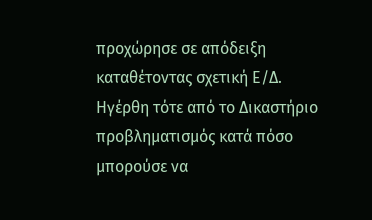προχώρησε σε απόδειξη καταθέτοντας σχετική Ε/Δ. Ηγέρθη τότε από το Δικαστήριο προβληματισμός κατά πόσο μπορούσε να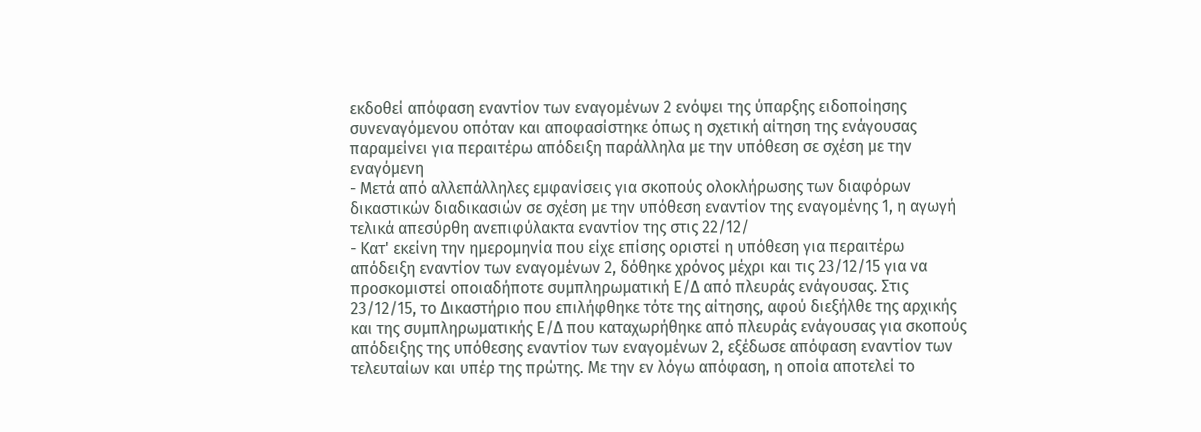εκδοθεί απόφαση εναντίον των εναγομένων 2 ενόψει της ύπαρξης ειδοποίησης συνεναγόμενου οπόταν και αποφασίστηκε όπως η σχετική αίτηση της ενάγουσας παραμείνει για περαιτέρω απόδειξη παράλληλα με την υπόθεση σε σχέση με την εναγόμενη
- Μετά από αλλεπάλληλες εμφανίσεις για σκοπούς ολοκλήρωσης των διαφόρων δικαστικών διαδικασιών σε σχέση με την υπόθεση εναντίον της εναγομένης 1, η αγωγή τελικά απεσύρθη ανεπιφύλακτα εναντίον της στις 22/12/
- Κατ' εκείνη την ημερομηνία που είχε επίσης οριστεί η υπόθεση για περαιτέρω απόδειξη εναντίον των εναγομένων 2, δόθηκε χρόνος μέχρι και τις 23/12/15 για να προσκομιστεί οποιαδήποτε συμπληρωματική Ε/Δ από πλευράς ενάγουσας. Στις 23/12/15, το Δικαστήριο που επιλήφθηκε τότε της αίτησης, αφού διεξήλθε της αρχικής και της συμπληρωματικής Ε/Δ που καταχωρήθηκε από πλευράς ενάγουσας για σκοπούς απόδειξης της υπόθεσης εναντίον των εναγομένων 2, εξέδωσε απόφαση εναντίον των τελευταίων και υπέρ της πρώτης. Με την εν λόγω απόφαση, η οποία αποτελεί το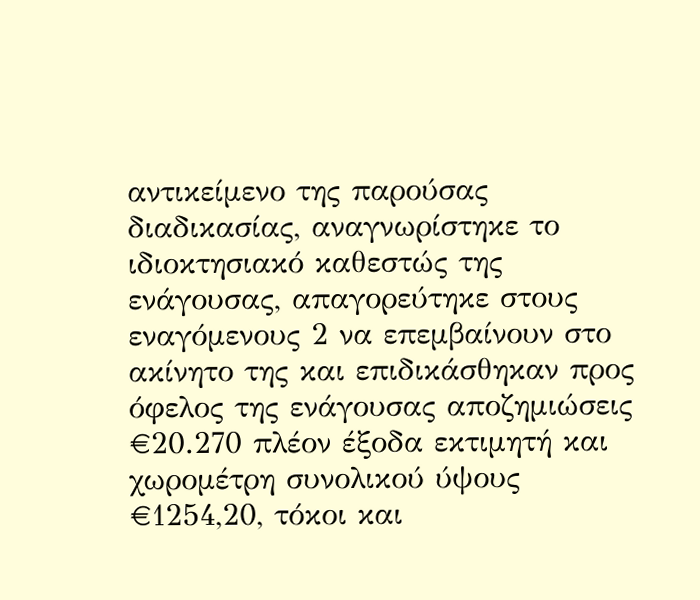αντικείμενο της παρούσας διαδικασίας, αναγνωρίστηκε το ιδιοκτησιακό καθεστώς της ενάγουσας, απαγορεύτηκε στους εναγόμενους 2 να επεμβαίνουν στο ακίνητο της και επιδικάσθηκαν προς όφελος της ενάγουσας αποζημιώσεις €20.270 πλέον έξοδα εκτιμητή και χωρομέτρη συνολικού ύψους €1254,20, τόκοι και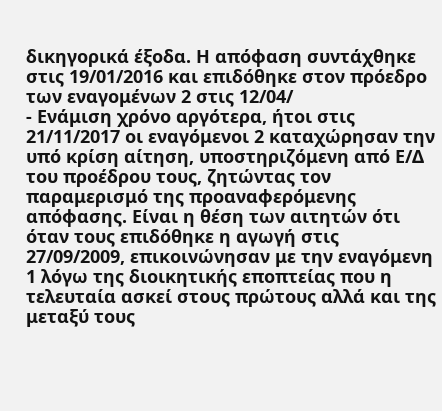δικηγορικά έξοδα. Η απόφαση συντάχθηκε στις 19/01/2016 και επιδόθηκε στον πρόεδρο των εναγομένων 2 στις 12/04/
- Ενάμιση χρόνο αργότερα, ήτοι στις 21/11/2017 οι εναγόμενοι 2 καταχώρησαν την υπό κρίση αίτηση, υποστηριζόμενη από Ε/Δ του προέδρου τους, ζητώντας τον παραμερισμό της προαναφερόμενης απόφασης. Είναι η θέση των αιτητών ότι όταν τους επιδόθηκε η αγωγή στις 27/09/2009, επικοινώνησαν με την εναγόμενη 1 λόγω της διοικητικής εποπτείας που η τελευταία ασκεί στους πρώτους αλλά και της μεταξύ τους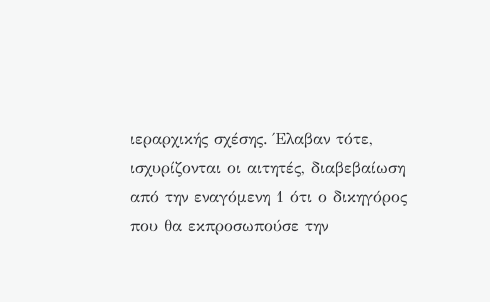ιεραρχικής σχέσης. Έλαβαν τότε, ισχυρίζονται οι αιτητές, διαβεβαίωση από την εναγόμενη 1 ότι ο δικηγόρος που θα εκπροσωπούσε την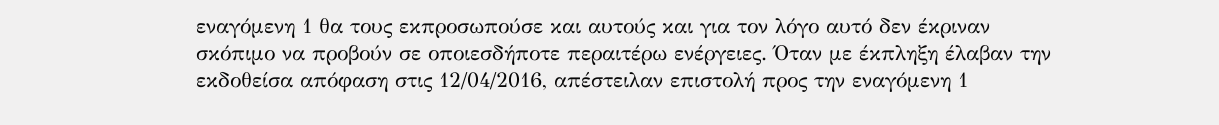εναγόμενη 1 θα τους εκπροσωπούσε και αυτούς και για τον λόγο αυτό δεν έκριναν σκόπιμο να προβούν σε οποιεσδήποτε περαιτέρω ενέργειες. Όταν με έκπληξη έλαβαν την εκδοθείσα απόφαση στις 12/04/2016, απέστειλαν επιστολή προς την εναγόμενη 1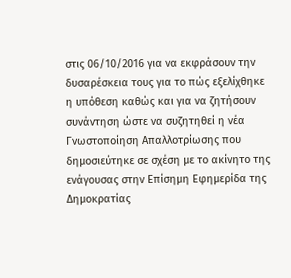στις 06/10/2016 για να εκφράσουν την δυσαρέσκεια τους για το πώς εξελίχθηκε η υπόθεση καθώς και για να ζητήσουν συνάντηση ώστε να συζητηθεί η νέα Γνωστοποίηση Απαλλοτρίωσης που δημοσιεύτηκε σε σχέση με το ακίνητο της ενάγουσας στην Επίσημη Εφημερίδα της Δημοκρατίας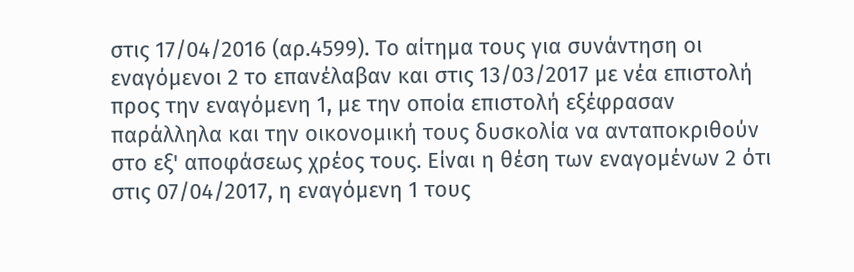στις 17/04/2016 (αρ.4599). Το αίτημα τους για συνάντηση οι εναγόμενοι 2 το επανέλαβαν και στις 13/03/2017 με νέα επιστολή προς την εναγόμενη 1, με την οποία επιστολή εξέφρασαν παράλληλα και την οικονομική τους δυσκολία να ανταποκριθούν στο εξ' αποφάσεως χρέος τους. Είναι η θέση των εναγομένων 2 ότι στις 07/04/2017, η εναγόμενη 1 τους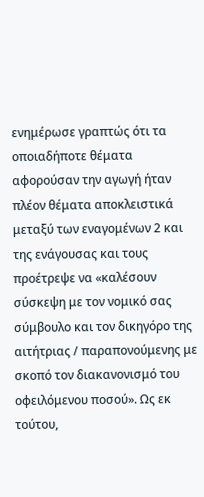ενημέρωσε γραπτώς ότι τα οποιαδήποτε θέματα αφορούσαν την αγωγή ήταν πλέον θέματα αποκλειστικά μεταξύ των εναγομένων 2 και της ενάγουσας και τους προέτρεψε να «καλέσουν σύσκεψη με τον νομικό σας σύμβουλο και τον δικηγόρο της αιτήτριας / παραπονούμενης με σκοπό τον διακανονισμό του οφειλόμενου ποσού». Ως εκ τούτου,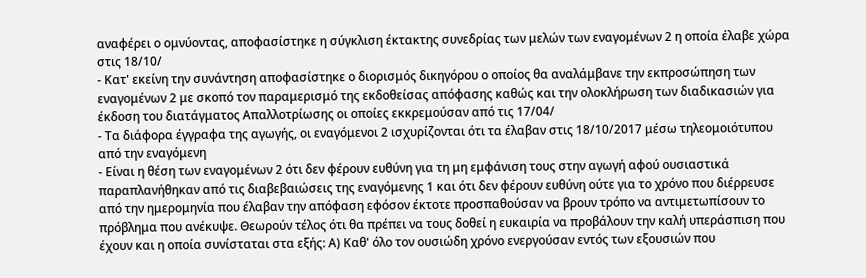αναφέρει ο ομνύοντας, αποφασίστηκε η σύγκλιση έκτακτης συνεδρίας των μελών των εναγομένων 2 η οποία έλαβε χώρα στις 18/10/
- Κατ' εκείνη την συνάντηση αποφασίστηκε ο διορισμός δικηγόρου ο οποίος θα αναλάμβανε την εκπροσώπηση των εναγομένων 2 με σκοπό τον παραμερισμό της εκδοθείσας απόφασης καθώς και την ολοκλήρωση των διαδικασιών για έκδοση του διατάγματος Απαλλοτρίωσης οι οποίες εκκρεμούσαν από τις 17/04/
- Τα διάφορα έγγραφα της αγωγής, οι εναγόμενοι 2 ισχυρίζονται ότι τα έλαβαν στις 18/10/2017 μέσω τηλεομοιότυπου από την εναγόμενη
- Είναι η θέση των εναγομένων 2 ότι δεν φέρουν ευθύνη για τη μη εμφάνιση τους στην αγωγή αφού ουσιαστικά παραπλανήθηκαν από τις διαβεβαιώσεις της εναγόμενης 1 και ότι δεν φέρουν ευθύνη ούτε για το χρόνο που διέρρευσε από την ημερομηνία που έλαβαν την απόφαση εφόσον έκτοτε προσπαθούσαν να βρουν τρόπο να αντιμετωπίσουν το πρόβλημα που ανέκυψε. Θεωρούν τέλος ότι θα πρέπει να τους δοθεί η ευκαιρία να προβάλουν την καλή υπεράσπιση που έχουν και η οποία συνίσταται στα εξής: Α) Καθ' όλο τον ουσιώδη χρόνο ενεργούσαν εντός των εξουσιών που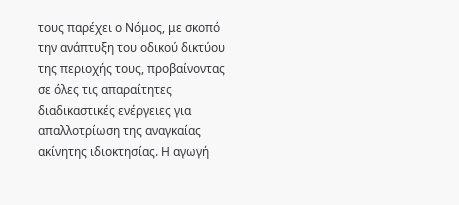τους παρέχει ο Νόμος, με σκοπό την ανάπτυξη του οδικού δικτύου της περιοχής τους, προβαίνοντας σε όλες τις απαραίτητες διαδικαστικές ενέργειες για απαλλοτρίωση της αναγκαίας ακίνητης ιδιοκτησίας. Η αγωγή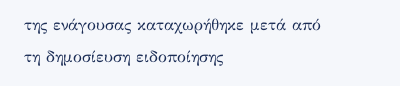της ενάγουσας καταχωρήθηκε μετά από τη δημοσίευση ειδοποίησης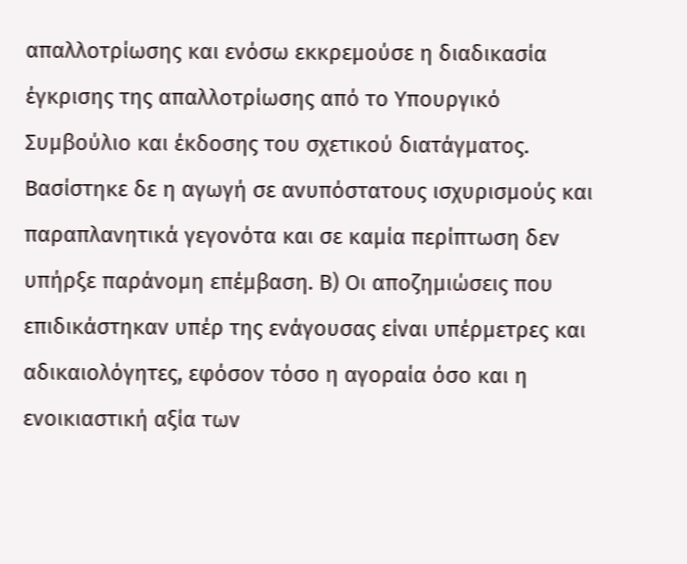απαλλοτρίωσης και ενόσω εκκρεμούσε η διαδικασία έγκρισης της απαλλοτρίωσης από το Υπουργικό Συμβούλιο και έκδοσης του σχετικού διατάγματος. Βασίστηκε δε η αγωγή σε ανυπόστατους ισχυρισμούς και παραπλανητικά γεγονότα και σε καμία περίπτωση δεν υπήρξε παράνομη επέμβαση. Β) Οι αποζημιώσεις που επιδικάστηκαν υπέρ της ενάγουσας είναι υπέρμετρες και αδικαιολόγητες, εφόσον τόσο η αγοραία όσο και η ενοικιαστική αξία των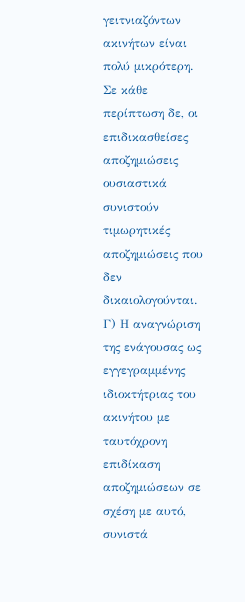γειτνιαζόντων ακινήτων είναι πολύ μικρότερη. Σε κάθε περίπτωση δε, οι επιδικασθείσες αποζημιώσεις ουσιαστικά συνιστούν τιμωρητικές αποζημιώσεις που δεν δικαιολογούνται. Γ) Η αναγνώριση της ενάγουσας ως εγγεγραμμένης ιδιοκτήτριας του ακινήτου με ταυτόχρονη επιδίκαση αποζημιώσεων σε σχέση με αυτό, συνιστά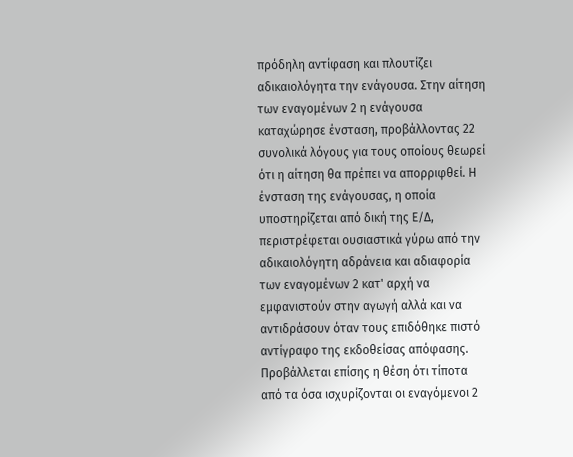πρόδηλη αντίφαση και πλουτίζει αδικαιολόγητα την ενάγουσα. Στην αίτηση των εναγομένων 2 η ενάγουσα καταχώρησε ένσταση, προβάλλοντας 22 συνολικά λόγους για τους οποίους θεωρεί ότι η αίτηση θα πρέπει να απορριφθεί. Η ένσταση της ενάγουσας, η οποία υποστηρίζεται από δική της Ε/Δ, περιστρέφεται ουσιαστικά γύρω από την αδικαιολόγητη αδράνεια και αδιαφορία των εναγομένων 2 κατ' αρχή να εμφανιστούν στην αγωγή αλλά και να αντιδράσουν όταν τους επιδόθηκε πιστό αντίγραφο της εκδοθείσας απόφασης. Προβάλλεται επίσης η θέση ότι τίποτα από τα όσα ισχυρίζονται οι εναγόμενοι 2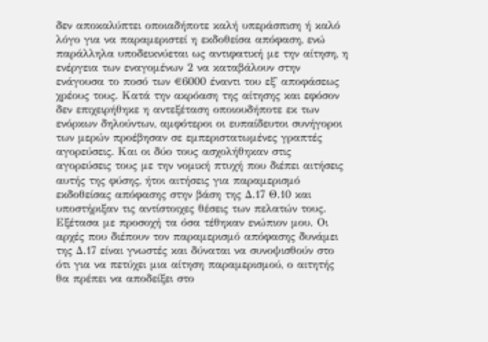δεν αποκαλύπτει οποιαδήποτε καλή υπεράσπιση ή καλό λόγο για να παραμεριστεί η εκδοθείσα απόφαση, ενώ παράλληλα υποδεικνύεται ως αντιφατική με την αίτηση, η ενέργεια των εναγομένων 2 να καταβάλουν στην ενάγουσα το ποσό των €6000 έναντι του εξ' αποφάσεως χρέους τους. Κατά την ακρόαση της αίτησης και εφόσον δεν επιχειρήθηκε η αντεξέταση οποιουδήποτε εκ των ενόρκων δηλούντων, αμφότεροι οι ευπαίδευτοι συνήγοροι των μερών προέβησαν σε εμπεριστατωμένες γραπτές αγορεύσεις. Και οι δύο τους ασχολήθηκαν στις αγορεύσεις τους με την νομική πτυχή που διέπει αιτήσεις αυτής της φύσης, ήτοι αιτήσεις για παραμερισμό εκδοθείσας απόφασης στην βάση της Δ.17 Θ.10 και υποστήριξαν τις αντίστοιχες θέσεις των πελατών τους. Εξέτασα με προσοχή τα όσα τέθηκαν ενώπιον μου. Οι αρχές που διέπουν τον παραμερισμό απόφασης δυνάμει της Δ.17 είναι γνωστές και δύναται να συνοψισθούν στο ότι για να πετύχει μια αίτηση παραμερισμού, ο αιτητής θα πρέπει να αποδείξει στο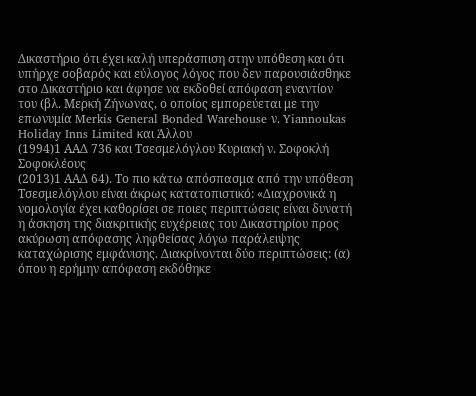Δικαστήριο ότι έχει καλή υπεράσπιση στην υπόθεση και ότι υπήρχε σοβαρός και εύλογος λόγος που δεν παρουσιάσθηκε στο Δικαστήριο και άφησε να εκδοθεί απόφαση εναντίον του (βλ. Mερκή Zήνωνας, ο οποίος εμπορεύεται με την επωνυμία Merkis General Bonded Warehouse ν. Yiannoukas Holiday Inns Limited και Άλλου
(1994)1 ΑΑΔ 736 και Τσεσμελόγλου Κυριακή ν. Σοφοκλή Σοφοκλέους
(2013)1 ΑΑΔ 64). Το πιο κάτω απόσπασμα από την υπόθεση Τσεσμελόγλου είναι άκρως κατατοπιστικό: «Διαχρονικά η νομολογία έχει καθορίσει σε ποιες περιπτώσεις είναι δυνατή η άσκηση της διακριτικής ευχέρειας του Δικαστηρίου προς ακύρωση απόφασης ληφθείσας λόγω παράλειψης καταχώρισης εμφάνισης. Διακρίνονται δύο περιπτώσεις: (α) όπου η ερήμην απόφαση εκδόθηκε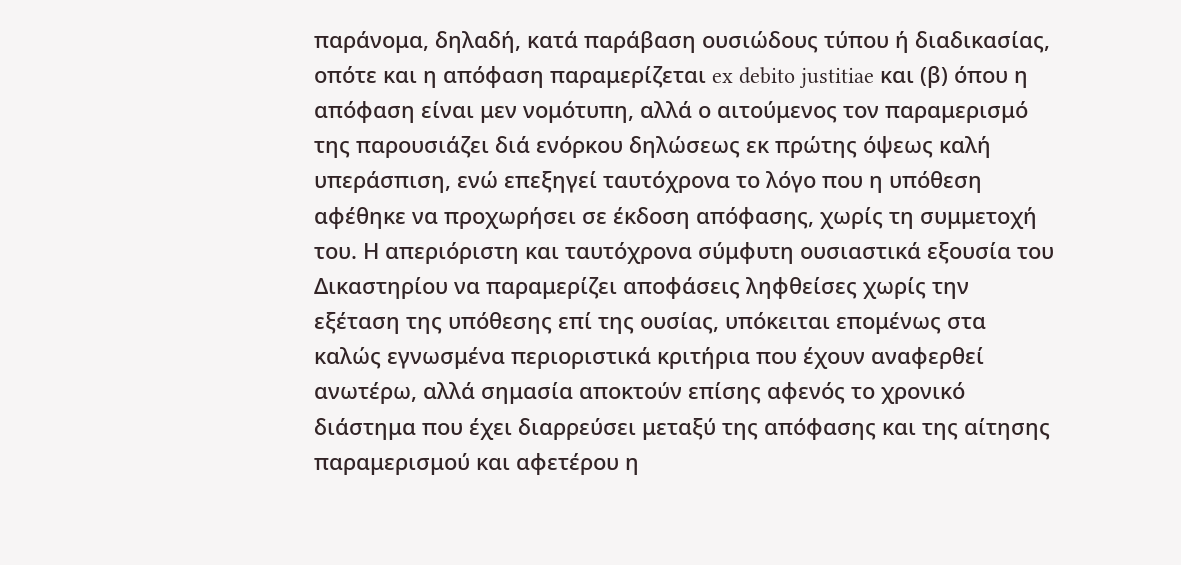παράνομα, δηλαδή, κατά παράβαση ουσιώδους τύπου ή διαδικασίας, οπότε και η απόφαση παραμερίζεται ex debito justitiae και (β) όπου η απόφαση είναι μεν νομότυπη, αλλά ο αιτούμενος τον παραμερισμό της παρουσιάζει διά ενόρκου δηλώσεως εκ πρώτης όψεως καλή υπεράσπιση, ενώ επεξηγεί ταυτόχρονα το λόγο που η υπόθεση αφέθηκε να προχωρήσει σε έκδοση απόφασης, χωρίς τη συμμετοχή του. Η απεριόριστη και ταυτόχρονα σύμφυτη ουσιαστικά εξουσία του Δικαστηρίου να παραμερίζει αποφάσεις ληφθείσες χωρίς την εξέταση της υπόθεσης επί της ουσίας, υπόκειται επομένως στα καλώς εγνωσμένα περιοριστικά κριτήρια που έχουν αναφερθεί ανωτέρω, αλλά σημασία αποκτούν επίσης αφενός το χρονικό διάστημα που έχει διαρρεύσει μεταξύ της απόφασης και της αίτησης παραμερισμού και αφετέρου η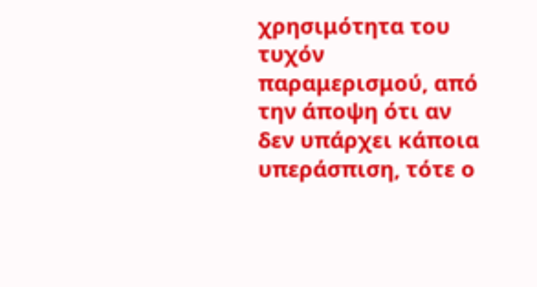χρησιμότητα του τυχόν παραμερισμού, από την άποψη ότι αν δεν υπάρχει κάποια υπεράσπιση, τότε ο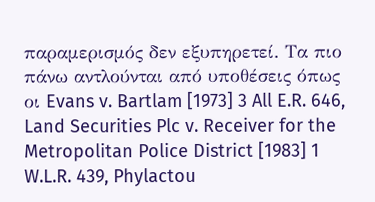παραμερισμός δεν εξυπηρετεί. Τα πιο πάνω αντλούνται από υποθέσεις όπως οι Evans v. Bartlam [1973] 3 All E.R. 646, Land Securities Plc v. Receiver for the Metropolitan Police District [1983] 1 W.L.R. 439, Phylactou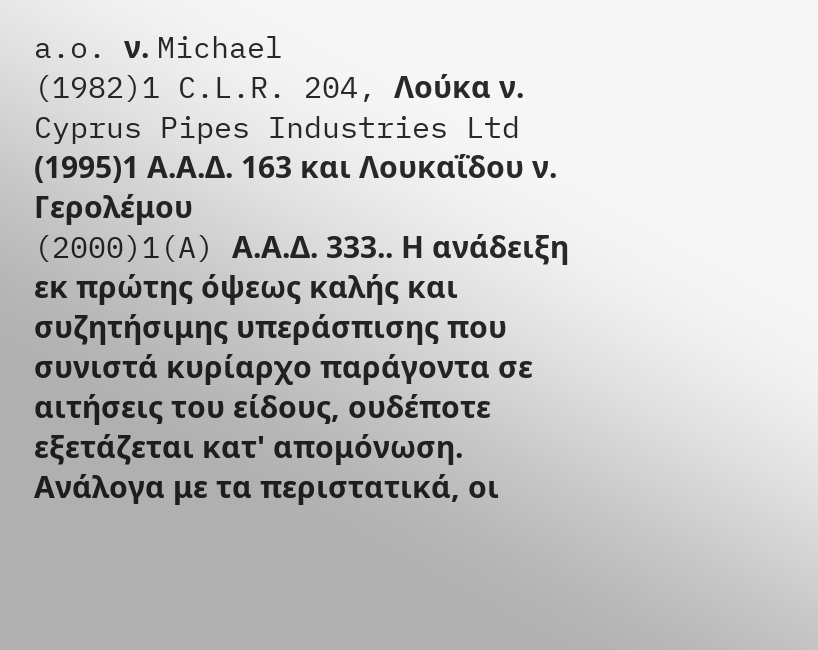a.o. ν. Michael
(1982)1 C.L.R. 204, Λούκα ν. Cyprus Pipes Industries Ltd
(1995)1 Α.Α.Δ. 163 και Λουκαΐδου ν. Γερολέμου
(2000)1(A) Α.Α.Δ. 333.. Η ανάδειξη εκ πρώτης όψεως καλής και συζητήσιμης υπεράσπισης που συνιστά κυρίαρχο παράγοντα σε αιτήσεις του είδους, ουδέποτε εξετάζεται κατ' απομόνωση. Ανάλογα με τα περιστατικά, οι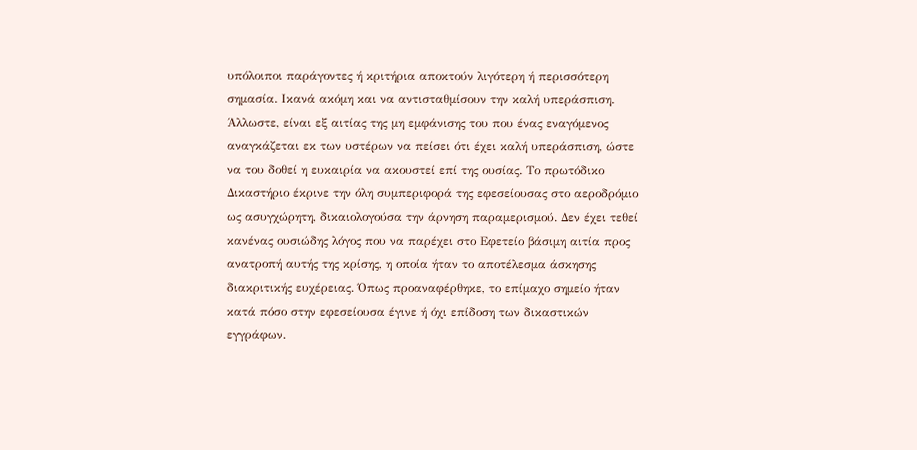υπόλοιποι παράγοντες ή κριτήρια αποκτούν λιγότερη ή περισσότερη σημασία. Ικανά ακόμη και να αντισταθμίσουν την καλή υπεράσπιση. Άλλωστε, είναι εξ αιτίας της μη εμφάνισης του που ένας εναγόμενος αναγκάζεται εκ των υστέρων να πείσει ότι έχει καλή υπεράσπιση, ώστε να του δοθεί η ευκαιρία να ακουστεί επί της ουσίας. Το πρωτόδικο Δικαστήριο έκρινε την όλη συμπεριφορά της εφεσείουσας στο αεροδρόμιο ως ασυγχώρητη, δικαιολογούσα την άρνηση παραμερισμού. Δεν έχει τεθεί κανένας ουσιώδης λόγος που να παρέχει στο Εφετείο βάσιμη αιτία προς ανατροπή αυτής της κρίσης, η οποία ήταν το αποτέλεσμα άσκησης διακριτικής ευχέρειας. Όπως προαναφέρθηκε, το επίμαχο σημείο ήταν κατά πόσο στην εφεσείουσα έγινε ή όχι επίδοση των δικαστικών εγγράφων.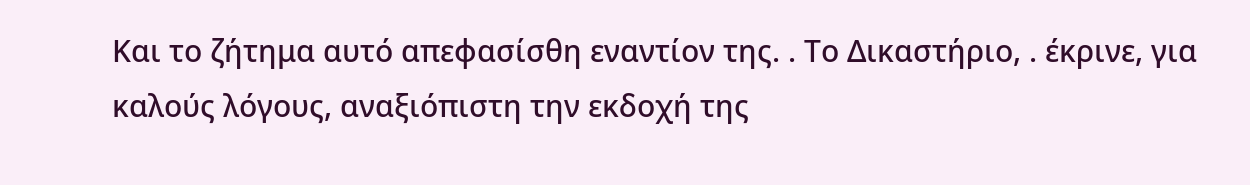Και το ζήτημα αυτό απεφασίσθη εναντίον της. . Το Δικαστήριο, . έκρινε, για καλούς λόγους, αναξιόπιστη την εκδοχή της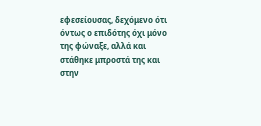εφεσείουσας, δεχόμενο ότι όντως ο επιδότης όχι μόνο της φώναξε, αλλά και στάθηκε μπροστά της και στην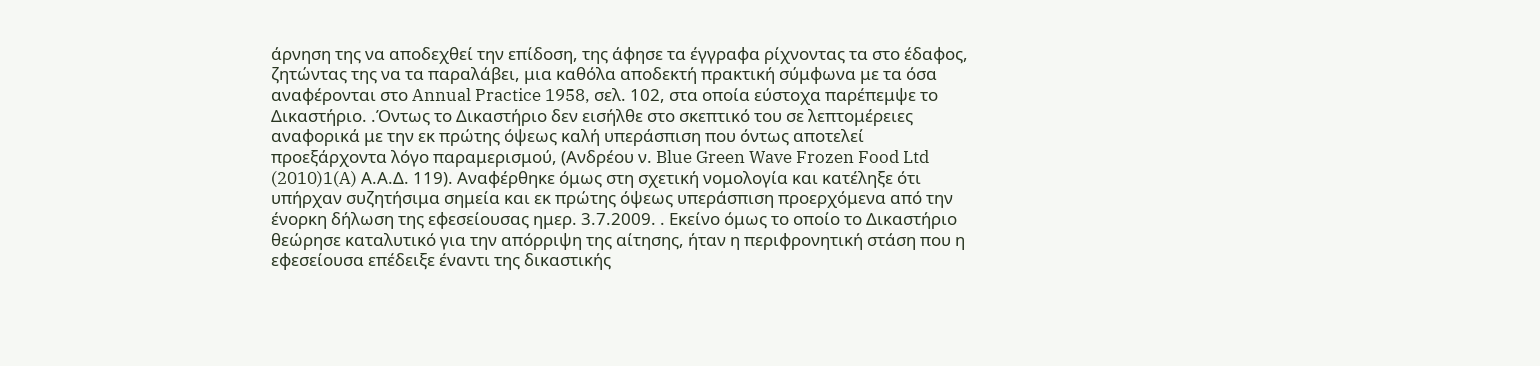άρνηση της να αποδεχθεί την επίδοση, της άφησε τα έγγραφα ρίχνοντας τα στο έδαφος, ζητώντας της να τα παραλάβει, μια καθόλα αποδεκτή πρακτική σύμφωνα με τα όσα αναφέρονται στο Annual Practice 1958, σελ. 102, στα οποία εύστοχα παρέπεμψε το Δικαστήριο. .Όντως το Δικαστήριο δεν εισήλθε στο σκεπτικό του σε λεπτομέρειες αναφορικά με την εκ πρώτης όψεως καλή υπεράσπιση που όντως αποτελεί προεξάρχοντα λόγο παραμερισμού, (Ανδρέου ν. Blue Green Wave Frozen Food Ltd
(2010)1(A) Α.Α.Δ. 119). Αναφέρθηκε όμως στη σχετική νομολογία και κατέληξε ότι υπήρχαν συζητήσιμα σημεία και εκ πρώτης όψεως υπεράσπιση προερχόμενα από την ένορκη δήλωση της εφεσείουσας ημερ. 3.7.2009. . Εκείνο όμως το οποίο το Δικαστήριο θεώρησε καταλυτικό για την απόρριψη της αίτησης, ήταν η περιφρονητική στάση που η εφεσείουσα επέδειξε έναντι της δικαστικής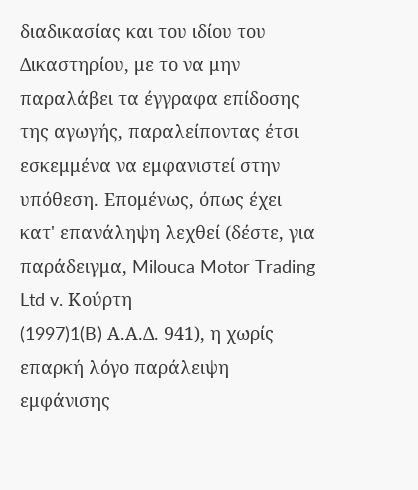διαδικασίας και του ιδίου του Δικαστηρίου, με το να μην παραλάβει τα έγγραφα επίδοσης της αγωγής, παραλείποντας έτσι εσκεμμένα να εμφανιστεί στην υπόθεση. Επομένως, όπως έχει κατ' επανάληψη λεχθεί (δέστε, για παράδειγμα, Milouca Motor Trading Ltd v. Κούρτη
(1997)1(B) Α.Α.Δ. 941), η χωρίς επαρκή λόγο παράλειψη εμφάνισης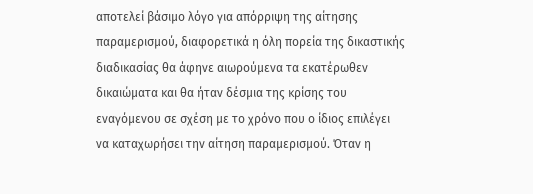αποτελεί βάσιμο λόγο για απόρριψη της αίτησης παραμερισμού, διαφορετικά η όλη πορεία της δικαστικής διαδικασίας θα άφηνε αιωρούμενα τα εκατέρωθεν δικαιώματα και θα ήταν δέσμια της κρίσης του εναγόμενου σε σχέση με το χρόνο που ο ίδιος επιλέγει να καταχωρήσει την αίτηση παραμερισμού. Όταν η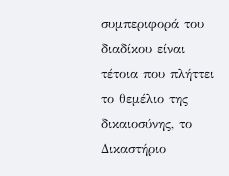συμπεριφορά του διαδίκου είναι τέτοια που πλήττει το θεμέλιο της δικαιοσύνης, το Δικαστήριο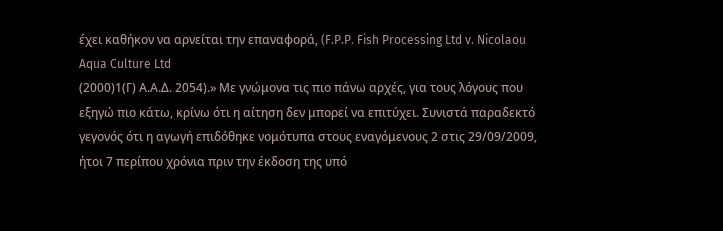έχει καθήκον να αρνείται την επαναφορά, (F.P.P. Fish Processing Ltd v. Nicolaou Aqua Culture Ltd
(2000)1(Γ) Α.Α.Δ. 2054).» Με γνώμονα τις πιο πάνω αρχές, για τους λόγους που εξηγώ πιο κάτω, κρίνω ότι η αίτηση δεν μπορεί να επιτύχει. Συνιστά παραδεκτό γεγονός ότι η αγωγή επιδόθηκε νομότυπα στους εναγόμενους 2 στις 29/09/2009, ήτοι 7 περίπου χρόνια πριν την έκδοση της υπό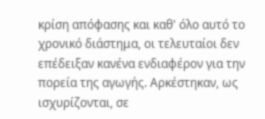κρίση απόφασης και καθ' όλο αυτό το χρονικό διάστημα, οι τελευταίοι δεν επέδειξαν κανένα ενδιαφέρον για την πορεία της αγωγής. Αρκέστηκαν, ως ισχυρίζονται, σε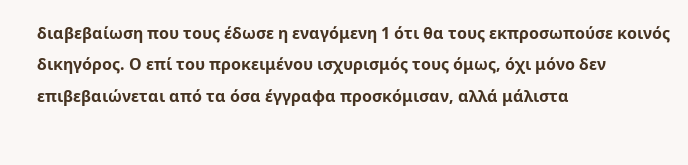διαβεβαίωση που τους έδωσε η εναγόμενη 1 ότι θα τους εκπροσωπούσε κοινός δικηγόρος. Ο επί του προκειμένου ισχυρισμός τους όμως, όχι μόνο δεν επιβεβαιώνεται από τα όσα έγγραφα προσκόμισαν, αλλά μάλιστα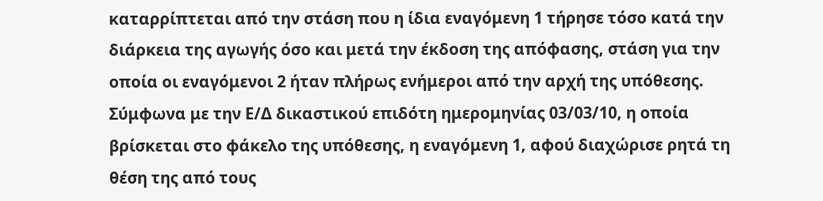καταρρίπτεται από την στάση που η ίδια εναγόμενη 1 τήρησε τόσο κατά την διάρκεια της αγωγής όσο και μετά την έκδοση της απόφασης, στάση για την οποία οι εναγόμενοι 2 ήταν πλήρως ενήμεροι από την αρχή της υπόθεσης. Σύμφωνα με την Ε/Δ δικαστικού επιδότη ημερομηνίας 03/03/10, η οποία βρίσκεται στο φάκελο της υπόθεσης, η εναγόμενη 1, αφού διαχώρισε ρητά τη θέση της από τους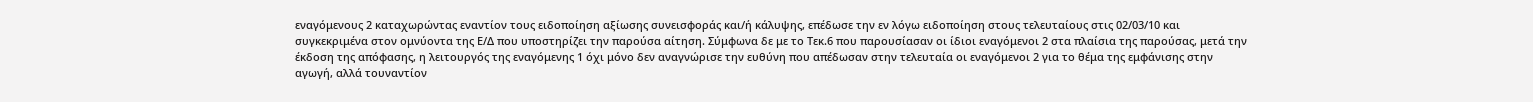εναγόμενους 2 καταχωρώντας εναντίον τους ειδοποίηση αξίωσης συνεισφοράς και/ή κάλυψης, επέδωσε την εν λόγω ειδοποίηση στους τελευταίους στις 02/03/10 και συγκεκριμένα στον ομνύοντα της Ε/Δ που υποστηρίζει την παρούσα αίτηση. Σύμφωνα δε με το Τεκ.6 που παρουσίασαν οι ίδιοι εναγόμενοι 2 στα πλαίσια της παρούσας, μετά την έκδοση της απόφασης, η λειτουργός της εναγόμενης 1 όχι μόνο δεν αναγνώρισε την ευθύνη που απέδωσαν στην τελευταία οι εναγόμενοι 2 για το θέμα της εμφάνισης στην αγωγή, αλλά τουναντίον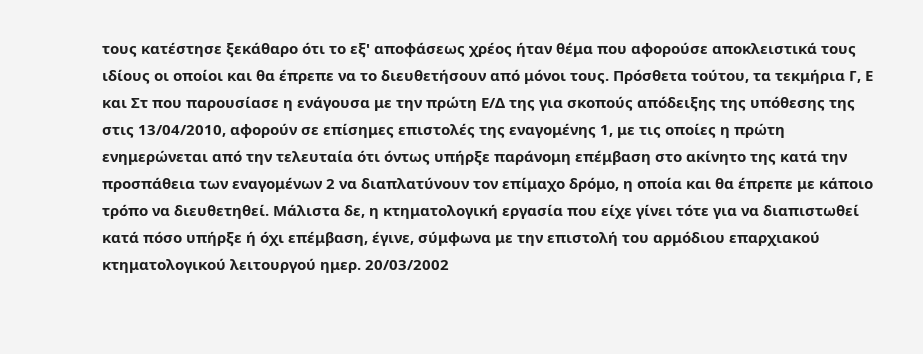τους κατέστησε ξεκάθαρο ότι το εξ' αποφάσεως χρέος ήταν θέμα που αφορούσε αποκλειστικά τους ιδίους οι οποίοι και θα έπρεπε να το διευθετήσουν από μόνοι τους. Πρόσθετα τούτου, τα τεκμήρια Γ, Ε και Στ που παρουσίασε η ενάγουσα με την πρώτη Ε/Δ της για σκοπούς απόδειξης της υπόθεσης της στις 13/04/2010, αφορούν σε επίσημες επιστολές της εναγομένης 1, με τις οποίες η πρώτη ενημερώνεται από την τελευταία ότι όντως υπήρξε παράνομη επέμβαση στο ακίνητο της κατά την προσπάθεια των εναγομένων 2 να διαπλατύνουν τον επίμαχο δρόμο, η οποία και θα έπρεπε με κάποιο τρόπο να διευθετηθεί. Μάλιστα δε, η κτηματολογική εργασία που είχε γίνει τότε για να διαπιστωθεί κατά πόσο υπήρξε ή όχι επέμβαση, έγινε, σύμφωνα με την επιστολή του αρμόδιου επαρχιακού κτηματολογικού λειτουργού ημερ. 20/03/2002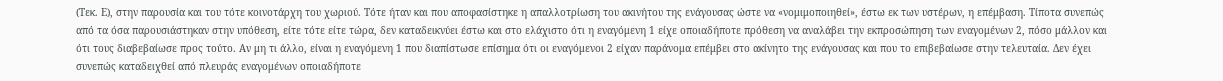(Τεκ. Ε), στην παρουσία και του τότε κοινοτάρχη του χωριού. Τότε ήταν και που αποφασίστηκε η απαλλοτρίωση του ακινήτου της ενάγουσας ώστε να «νομιμοποιηθεί», έστω εκ των υστέρων, η επέμβαση. Τίποτα συνεπώς από τα όσα παρουσιάστηκαν στην υπόθεση, είτε τότε είτε τώρα, δεν καταδεικνύει έστω και στο ελάχιστο ότι η εναγόμενη 1 είχε οποιαδήποτε πρόθεση να αναλάβει την εκπροσώπηση των εναγομένων 2, πόσο μάλλον και ότι τους διαβεβαίωσε προς τούτο. Αν μη τι άλλο, είναι η εναγόμενη 1 που διαπίστωσε επίσημα ότι οι εναγόμενοι 2 είχαν παράνομα επέμβει στο ακίνητο της ενάγουσας και που το επιβεβαίωσε στην τελευταία. Δεν έχει συνεπώς καταδειχθεί από πλευράς εναγομένων οποιαδήποτε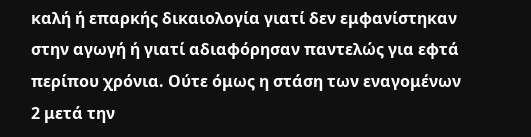καλή ή επαρκής δικαιολογία γιατί δεν εμφανίστηκαν στην αγωγή ή γιατί αδιαφόρησαν παντελώς για εφτά περίπου χρόνια. Ούτε όμως η στάση των εναγομένων 2 μετά την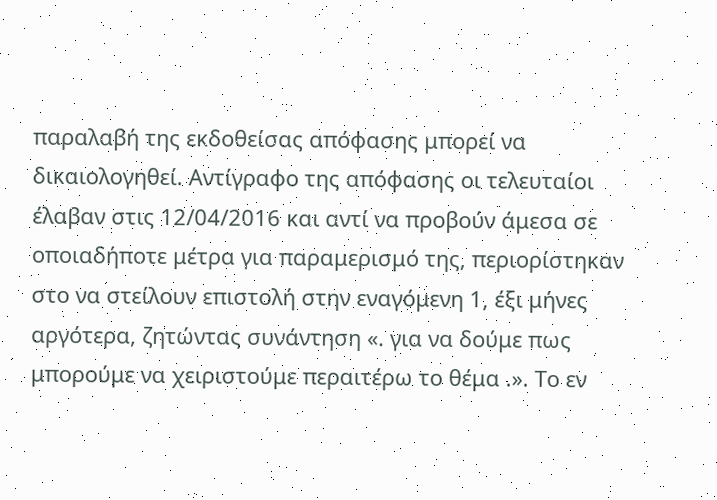παραλαβή της εκδοθείσας απόφασης μπορεί να δικαιολογηθεί. Αντίγραφο της απόφασης οι τελευταίοι έλαβαν στις 12/04/2016 και αντί να προβούν άμεσα σε οποιαδήποτε μέτρα για παραμερισμό της, περιορίστηκαν στο να στείλουν επιστολή στην εναγόμενη 1, έξι μήνες αργότερα, ζητώντας συνάντηση «. για να δούμε πως μπορούμε να χειριστούμε περαιτέρω το θέμα .». Το εν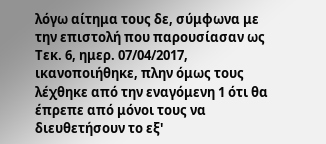λόγω αίτημα τους δε, σύμφωνα με την επιστολή που παρουσίασαν ως Τεκ. 6, ημερ. 07/04/2017, ικανοποιήθηκε, πλην όμως τους λέχθηκε από την εναγόμενη 1 ότι θα έπρεπε από μόνοι τους να διευθετήσουν το εξ'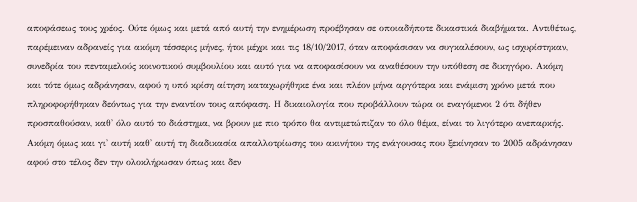αποφάσεως τους χρέος. Ούτε όμως και μετά από αυτή την ενημέρωση προέβησαν σε οποιαδήποτε δικαστικά διαβήματα. Αντιθέτως, παρέμειναν αδρανείς για ακόμη τέσσερις μήνες, ήτοι μέχρι και τις 18/10/2017, όταν αποφάσισαν να συγκαλέσουν, ως ισχυρίστηκαν, συνεδρία του πενταμελούς κοινοτικού συμβουλίου και αυτό για να αποφασίσουν να αναθέσουν την υπόθεση σε δικηγόρο. Ακόμη και τότε όμως αδράνησαν, αφού η υπό κρίση αίτηση καταχωρήθηκε ένα και πλέον μήνα αργότερα και ενάμιση χρόνο μετά που πληροφορήθηκαν δεόντως για την εναντίον τους απόφαση. Η δικαιολογία που προβάλλουν τώρα οι εναγόμενοι 2 ότι δήθεν προσπαθούσαν, καθ' όλο αυτό το διάστημα, να βρουν με πιο τρόπο θα αντιμετώπιζαν το όλο θέμα, είναι το λιγότερο ανεπαρκής. Ακόμη όμως και γι' αυτή καθ' αυτή τη διαδικασία απαλλοτρίωσης του ακινήτου της ενάγουσας που ξεκίνησαν το 2005 αδράνησαν αφού στο τέλος δεν την ολοκλήρωσαν όπως και δεν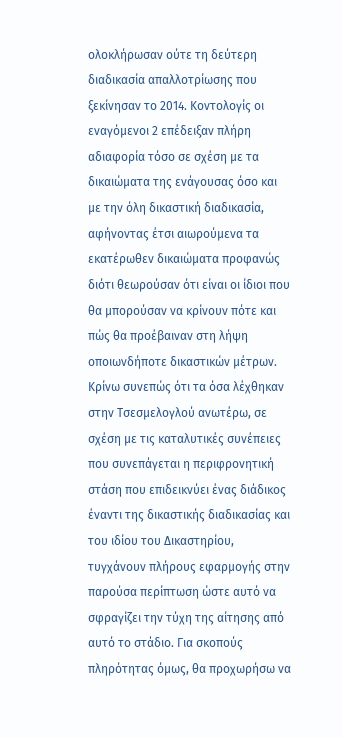ολοκλήρωσαν ούτε τη δεύτερη διαδικασία απαλλοτρίωσης που ξεκίνησαν το 2014. Κοντολογίς οι εναγόμενοι 2 επέδειξαν πλήρη αδιαφορία τόσο σε σχέση με τα δικαιώματα της ενάγουσας όσο και με την όλη δικαστική διαδικασία, αφήνοντας έτσι αιωρούμενα τα εκατέρωθεν δικαιώματα προφανώς διότι θεωρούσαν ότι είναι οι ίδιοι που θα μπορούσαν να κρίνουν πότε και πώς θα προέβαιναν στη λήψη οποιωνδήποτε δικαστικών μέτρων. Κρίνω συνεπώς ότι τα όσα λέχθηκαν στην Τσεσμελογλού ανωτέρω, σε σχέση με τις καταλυτικές συνέπειες που συνεπάγεται η περιφρονητική στάση που επιδεικνύει ένας διάδικος έναντι της δικαστικής διαδικασίας και του ιδίου του Δικαστηρίου, τυγχάνουν πλήρους εφαρμογής στην παρούσα περίπτωση ώστε αυτό να σφραγίζει την τύχη της αίτησης από αυτό το στάδιο. Για σκοπούς πληρότητας όμως, θα προχωρήσω να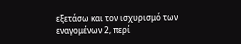εξετάσω και τον ισχυρισμό των εναγομένων 2, περί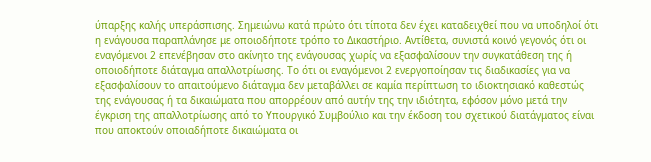ύπαρξης καλής υπεράσπισης. Σημειώνω κατά πρώτο ότι τίποτα δεν έχει καταδειχθεί που να υποδηλοί ότι η ενάγουσα παραπλάνησε με οποιοδήποτε τρόπο το Δικαστήριο. Αντίθετα, συνιστά κοινό γεγονός ότι οι εναγόμενοι 2 επενέβησαν στο ακίνητο της ενάγουσας χωρίς να εξασφαλίσουν την συγκατάθεση της ή οποιοδήποτε διάταγμα απαλλοτρίωσης. Το ότι οι εναγόμενοι 2 ενεργοποίησαν τις διαδικασίες για να εξασφαλίσουν το απαιτούμενο διάταγμα δεν μεταβάλλει σε καμία περίπτωση το ιδιοκτησιακό καθεστώς της ενάγουσας ή τα δικαιώματα που απορρέουν από αυτήν της την ιδιότητα, εφόσον μόνο μετά την έγκριση της απαλλοτρίωσης από το Υπουργικό Συμβούλιο και την έκδοση του σχετικού διατάγματος είναι που αποκτούν οποιαδήποτε δικαιώματα οι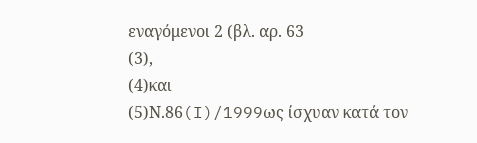εναγόμενοι 2 (βλ. αρ. 63
(3),
(4)και
(5)Ν.86(I)/1999ως ίσχυαν κατά τον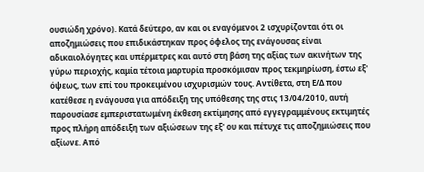ουσιώδη χρόνο). Κατά δεύτερο, αν και οι εναγόμενοι 2 ισχυρίζονται ότι οι αποζημιώσεις που επιδικάστηκαν προς όφελος της ενάγουσας είναι αδικαιολόγητες και υπέρμετρες και αυτό στη βάση της αξίας των ακινήτων της γύρω περιοχής, καμία τέτοια μαρτυρία προσκόμισαν προς τεκμηρίωση, έστω εξ' όψεως, των επί του προκειμένου ισχυρισμών τους. Αντίθετα, στη Ε/Δ που κατέθεσε η ενάγουσα για απόδειξη της υπόθεσης της στις 13/04/2010, αυτή παρουσίασε εμπεριστατωμένη έκθεση εκτίμησης από εγγεγραμμένους εκτιμητές προς πλήρη απόδειξη των αξιώσεων της εξ' ου και πέτυχε τις αποζημιώσεις που αξίωνε. Από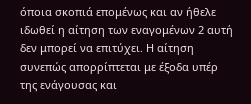όποια σκοπιά επομένως και αν ήθελε ιδωθεί η αίτηση των εναγομένων 2 αυτή δεν μπορεί να επιτύχει. Η αίτηση συνεπώς απορρίπτεται με έξοδα υπέρ της ενάγουσας και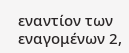εναντίον των εναγομένων 2,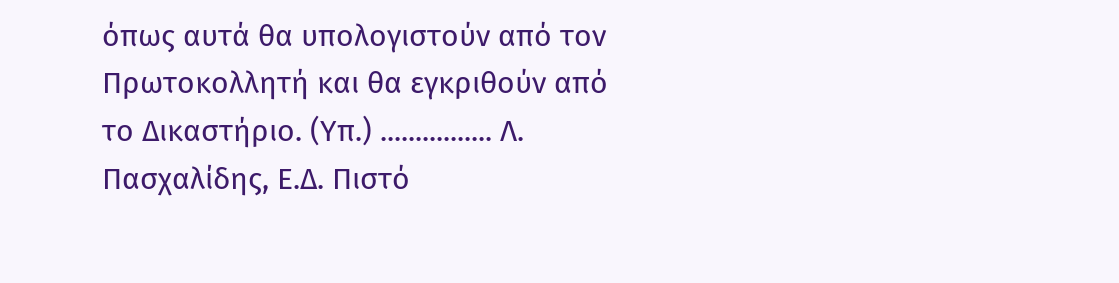όπως αυτά θα υπολογιστούν από τον Πρωτοκολλητή και θα εγκριθούν από το Δικαστήριο. (Υπ.) ................ Λ. Πασχαλίδης, Ε.Δ. Πιστό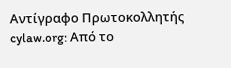Αντίγραφο Πρωτοκολλητής cylaw.org: Από το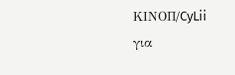ΚΙΝOΠ/CyLii για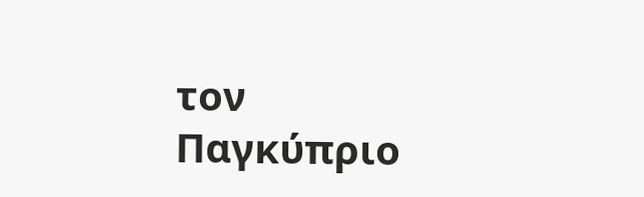τον Παγκύπριο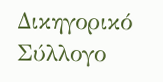Δικηγορικό Σύλλογο